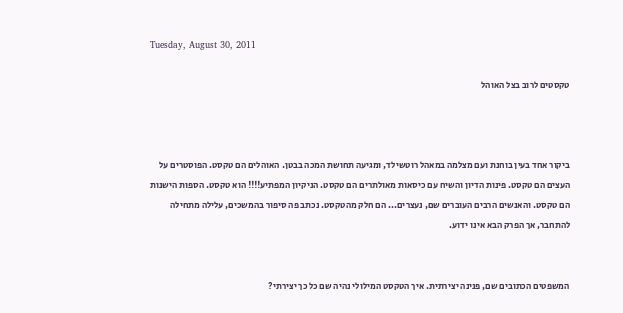Tuesday, August 30, 2011

טקסטים לרוב בצל האוהל



ביקור אחד בעין בוחנת ועם מצלמה במאהל רוטשילד, ומגיעה תחושת המכה בבטן. האוהלים הם טקסט. הפוסטרים על העצים הם טקסט. פינות הדיון והשיח עם כיסאות מאולתרים הם טקסט. הניקיון המפתיע!!!! הוא טקסט. הספות הישנות הם טקסט. והאנשים הרבים העוברים שם, נעצרים... הם חלק מהטקסט. נכתב פה סיפור בהמשכים, עלילה מתחילה להתחבר, אך הפרק הבא אינו ידוע.


המשפטים הכתובים שם, פנינה יצירתית. איך הטקסט המילולי נהיה שם כל כך יצירתי?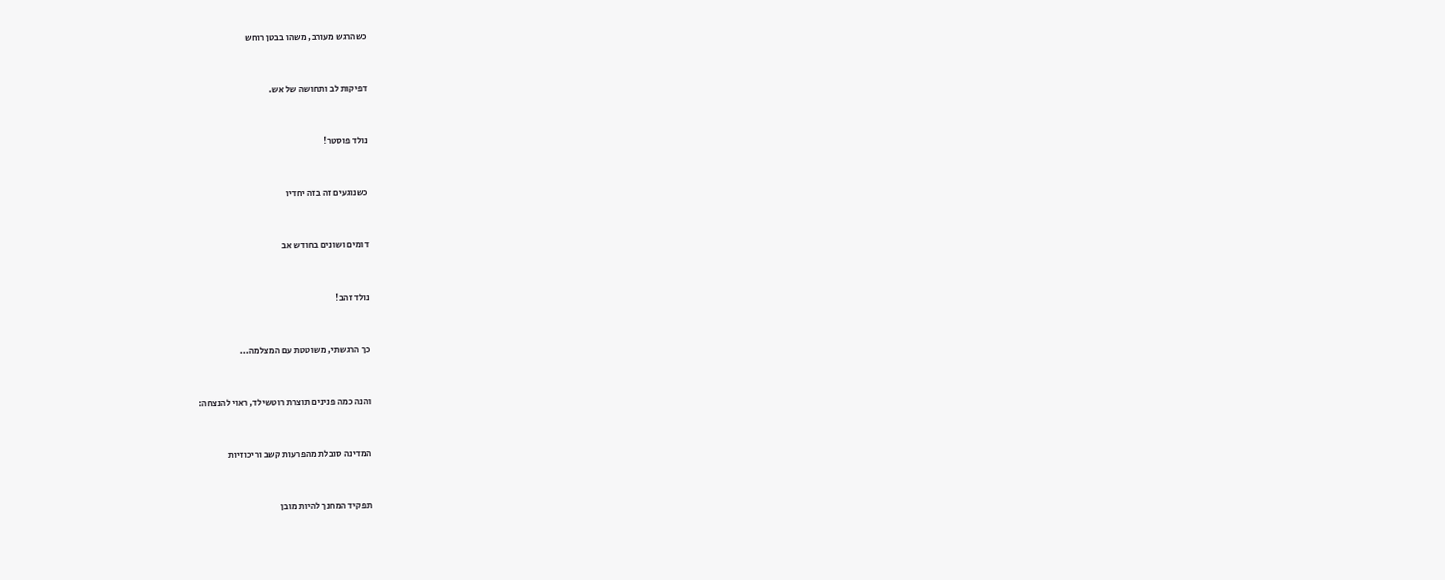כשהרגש מעורב, משהו בבטן רוחש


דפיקות לב ותחושה של אש.


נולד פוסטר!


כשנוגעים זה בזה יחדיו


דומים ושונים בחודש אב


נולד זהב!


כך הרגשתי, משוטטת עם המצלמה...


והנה כמה פנינים תוצרת רוטשילד, ראוי להנצחה:


המדינה סובלת מהפרעות קשב וריכוזיות


תפקיד המחנך להיות מובן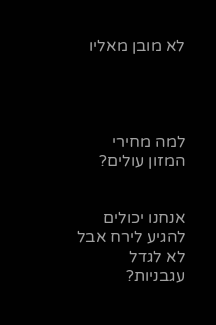לא מובן מאליו




למה מחירי המזון עולים?


אנחנו יכולים להגיע לירח אבל לא לגדל עגבניות?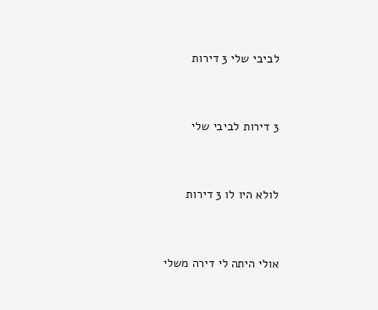לביבי שלי 3 דירות


3 דירות לביבי שלי


לולא היו לו 3 דירות


אולי היתה לי דירה משלי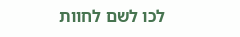לכו לשם לחוות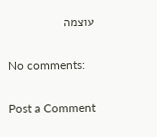עוצמה

No comments:

Post a Comment